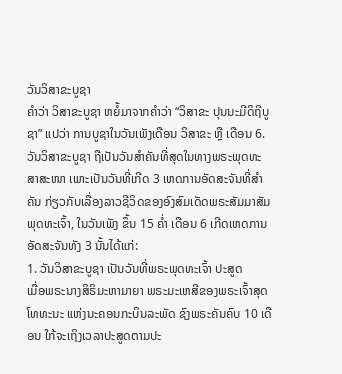ວັນວິສາຂະບູຊາ
ຄຳວ່າ ວິສາຂະບູຊາ ຫຍໍ້ມາຈາກຄຳວ່າ “ວິສາຂະ ປຸນນະມີດິຖີບູຊາ” ແປວ່າ ການບູຊາໃນວັນເພັງເດືອນ ວິສາຂະ ຫຼື ເດືອນ 6. ວັນວິສາຂະບູຊາ ຖືເປັນວັນສໍາຄັນທີ່ສຸດໃນທາງພຣະພຸດທະສາສະໜາ ເພາະເປັນວັນທີ່ເກີດ 3 ເຫດການອັດສະຈັນທີ່ສໍາຄັນ ກ່ຽວກັບເລື່ອງລາວຊີວິດຂອງອົງສົມເດັດພຣະສັມມາສັມພຸດທະເຈົ້າ, ໃນວັນເພັງ ຂຶ້ນ 15 ຄໍ່າ ເດືອນ 6 ເກີດເຫດການອັດສະຈັນທັງ 3 ນັ້ນໄດ້ແກ່:
1. ວັນວິສາຂະບູຊາ ເປັນວັນທີ່ພຣະພຸດທະເຈົ້າ ປະສູດ
ເມື່ອພຣະນາງສິຣິມະຫາມາຍາ ພຣະມະເຫສີຂອງພຣະເຈົ້າສຸດໂທທະນະ ແຫ່ງນະຄອນກະບິນລະພັດ ຊົງພຣະຄັນຄົບ 10 ເດືອນ ໃກ້ຈະເຖິງເວລາປະສູດຕາມປະ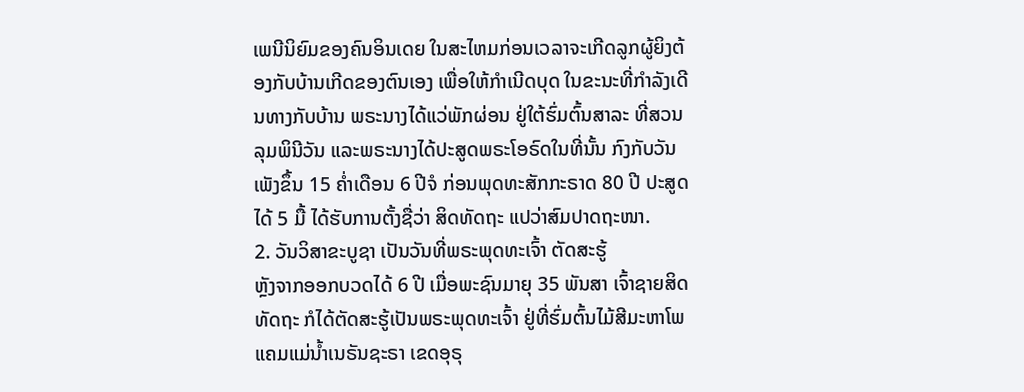ເພນີນິຍົມຂອງຄົນອິນເດຍ ໃນສະໄຫມກ່ອນເວລາຈະເກີດລູກຜູ້ຍິງຕ້ອງກັບບ້ານເກີດຂອງຕົນເອງ ເພື່ອໃຫ້ກໍາເນີດບຸດ ໃນຂະນະທີ່ກໍາລັງເດີນທາງກັບບ້ານ ພຣະນາງໄດ້ແວ່ພັກຜ່ອນ ຢູ່ໃຕ້ຮົ່ມຕົ້ນສາລະ ທີ່ສວນລຸມພິນີວັນ ແລະພຣະນາງໄດ້ປະສູດພຣະໂອຣົດໃນທີ່ນັ້ນ ກົງກັບວັນເພັງຂຶ້ນ 15 ຄໍ່າເດືອນ 6 ປີຈໍ ກ່ອນພຸດທະສັກກະຣາດ 80 ປີ ປະສູດໄດ້ 5 ມື້ ໄດ້ຮັບການຕັ້ງຊື່ວ່າ ສິດທັດຖະ ແປວ່າສົມປາດຖະໜາ.
2. ວັນວິສາຂະບູຊາ ເປັນວັນທີ່ພຣະພຸດທະເຈົ້າ ຕັດສະຮູ້
ຫຼັງຈາກອອກບວດໄດ້ 6 ປີ ເມື່ອພະຊົນມາຍຸ 35 ພັນສາ ເຈົ້າຊາຍສິດທັດຖະ ກໍໄດ້ຕັດສະຮູ້ເປັນພຣະພຸດທະເຈົ້າ ຢູ່ທີ່ຮົ່ມຕົ້ນໄມ້ສີມະຫາໂພ ແຄມແມ່ນໍ້າເນຣັນຊະຣາ ເຂດອຸຣຸ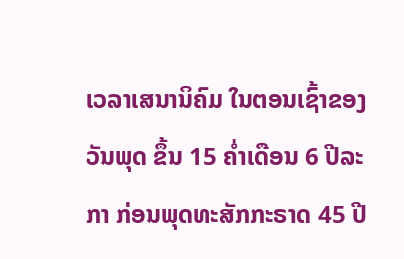ເວລາເສນານິຄົມ ໃນຕອນເຊົ້າຂອງວັນພຸດ ຂຶ້ນ 15 ຄໍ່າເດືອນ 6 ປີລະກາ ກ່ອນພຸດທະສັກກະຣາດ 45 ປີ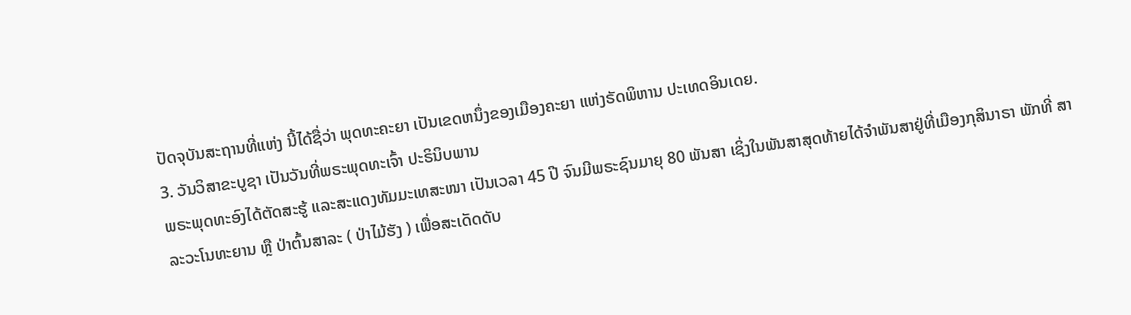ປັດຈຸບັນສະຖານທີ່ແຫ່ງ ນີ້ໄດ້ຊື່ວ່າ ພຸດທະຄະຍາ ເປັນເຂດຫນຶ່ງຂອງເມືອງຄະຍາ ແຫ່ງຣັດພິຫານ ປະເທດອິນເດຍ.
3. ວັນວິສາຂະບູຊາ ເປັນວັນທີ່ພຣະພຸດທະເຈົ້າ ປະຣິນິບພານ
ພຣະພຸດທະອົງໄດ້ຕັດສະຮູ້ ແລະສະແດງທັມມະເທສະໜາ ເປັນເວລາ 45 ປີ ຈົນມີພຣະຊົນມາຍຸ 80 ພັນສາ ເຊິ່ງໃນພັນສາສຸດທ້າຍໄດ້ຈໍາພັນສາຢູ່ທີ່ເມືອງກຸສິນາຣາ ພັກທີ່ ສາລະວະໂນທະຍານ ຫຼື ປ່າຕົ້ນສາລະ ( ປ່າໄມ້ຮັງ ) ເພື່ອສະເດັດດັບ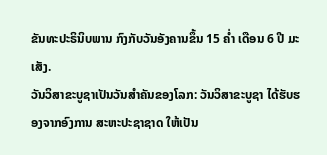ຂັນທະປະຣິນິບພານ ກົງກັບວັນອັງຄານຂຶ້ນ 15 ຄ່ຳ ເດືອນ 6 ປີ ມະເສັງ.
ວັນວິສາຂະບູຊາເປັນວັນສຳຄັນຂອງໂລກ: ວັນວິສາຂະບູຊາ ໄດ້ຮັບຮອງຈາກອົງການ ສະຫະປະຊາຊາດ ໃຫ້ເປັນ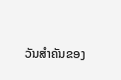ວັນສຳຄັນຂອງ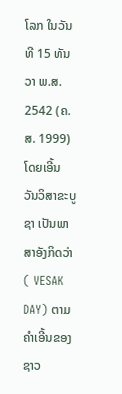ໂລກ ໃນວັນທີ 15 ທັນວາ ພ.ສ. 2542 (ຄ.ສ. 1999) ໂດຍເອີ້ນ ວັນວິສາຂະບູຊາ ເປັນພາສາອັງກິດວ່າ ( VESAK DAY) ຕາມຄຳເອີ້ນຂອງຊາວ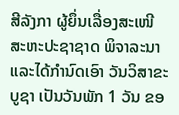ສີລັງກາ ຜູ້ຍຶ່ນເລື່ອງສະເໜີ ສະຫະປະຊາຊາດ ພິຈາລະນາ ແລະໄດ້ກຳນົດເອົາ ວັນວິສາຂະບູຊາ ເປັນວັນພັກ 1 ວັນ ຂອ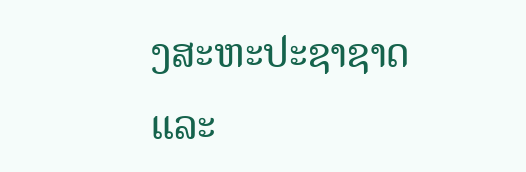ງສະຫະປະຊາຊາດ ແລະ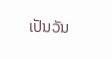ເປັນວັນ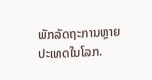ພັກລັດຖະການຫຼາຍປະເທດໃນໂລກ.